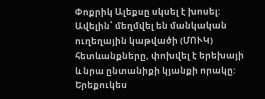Փոքրիկ Ալեքսը սկսել է խոսել: Ավելին՝ մեղմվել են մանկական ուղեղային կաթվածի (ՄՈՒԿ) հետևանքները, փոխվել է երեխայի և նրա ընտանիքի կյանքի որակը: Երեքուկես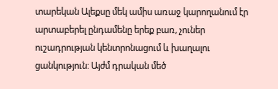տարեկան Ալեքսը մեկ ամիս առաջ կարողանում էր արտաբերել ընդամենը երեք բառ, չուներ ուշադրության կենտրոնացում և խաղալու ցանկություն: Այժմ դրական մեծ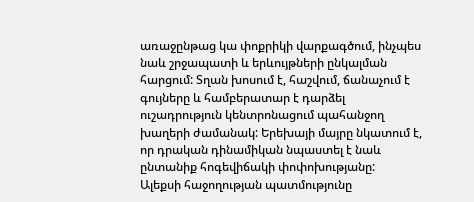առաջընթաց կա փոքրիկի վարքագծում, ինչպես նաև շրջապատի և երևույթների ընկալման հարցում: Տղան խոսում է, հաշվում, ճանաչում է գույները և համբերատար է դարձել ուշադրություն կենտրոնացում պահանջող խաղերի ժամանակ: Երեխայի մայրը նկատում է, որ դրական դինամիկան նպաստել է նաև ընտանիք հոգեվիճակի փոփոխությանը:
Ալեքսի հաջողության պատմությունը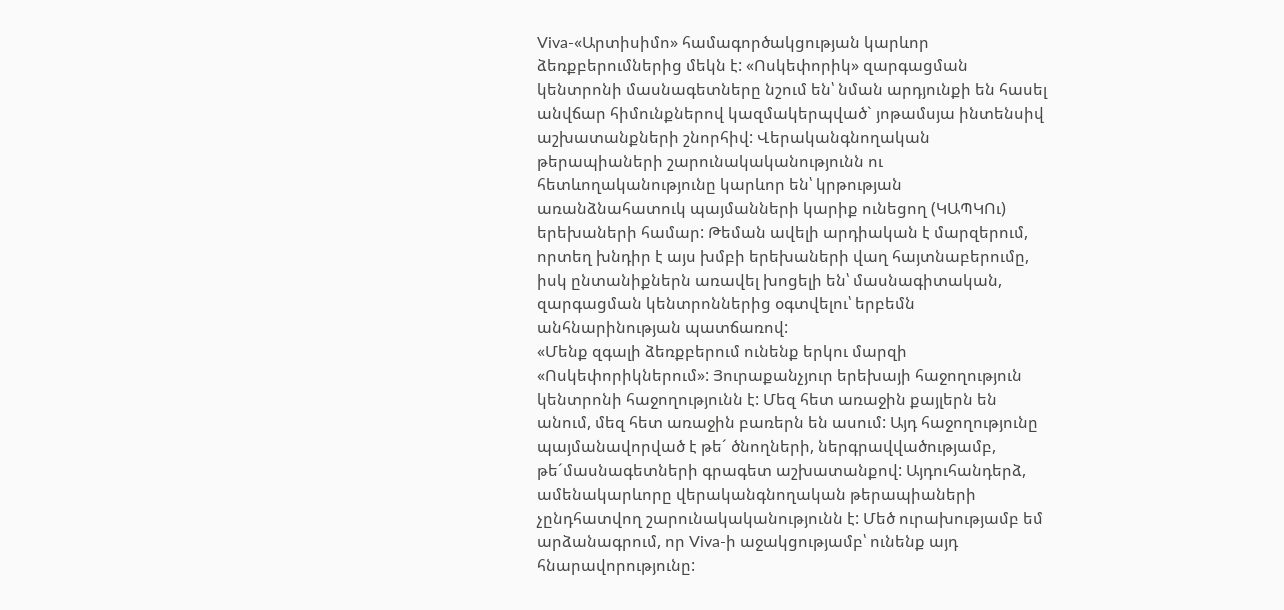Viva-«Արտիսիմո» համագործակցության կարևոր ձեռքբերումներից մեկն է: «Ոսկեփորիկ» զարգացման կենտրոնի մասնագետները նշում են՝ նման արդյունքի են հասել անվճար հիմունքներով կազմակերպված` յոթամսյա ինտենսիվ աշխատանքների շնորհիվ: Վերականգնողական թերապիաների շարունակականությունն ու հետևողականությունը կարևոր են՝ կրթության առանձնահատուկ պայմանների կարիք ունեցող (ԿԱՊԿՈւ) երեխաների համար: Թեման ավելի արդիական է մարզերում, որտեղ խնդիր է այս խմբի երեխաների վաղ հայտնաբերումը, իսկ ընտանիքներն առավել խոցելի են՝ մասնագիտական, զարգացման կենտրոններից օգտվելու՝ երբեմն անհնարինության պատճառով:
«Մենք զգալի ձեռքբերում ունենք երկու մարզի «Ոսկեփորիկներում»: Յուրաքանչյուր երեխայի հաջողություն կենտրոնի հաջողությունն է: Մեզ հետ առաջին քայլերն են անում, մեզ հետ առաջին բառերն են ասում: Այդ հաջողությունը պայմանավորված է թե´ ծնողների, ներգրավվածությամբ, թե´մասնագետների գրագետ աշխատանքով: Այդուհանդերձ, ամենակարևորը վերականգնողական թերապիաների չընդհատվող շարունակականությունն է: Մեծ ուրախությամբ եմ արձանագրում, որ Viva-ի աջակցությամբ՝ ունենք այդ հնարավորությունը: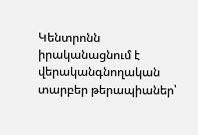Կենտրոնն իրականացնում է վերականգնողական տարբեր թերապիաներ՝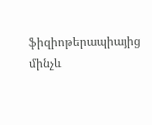ֆիզիոթերապիայից մինչև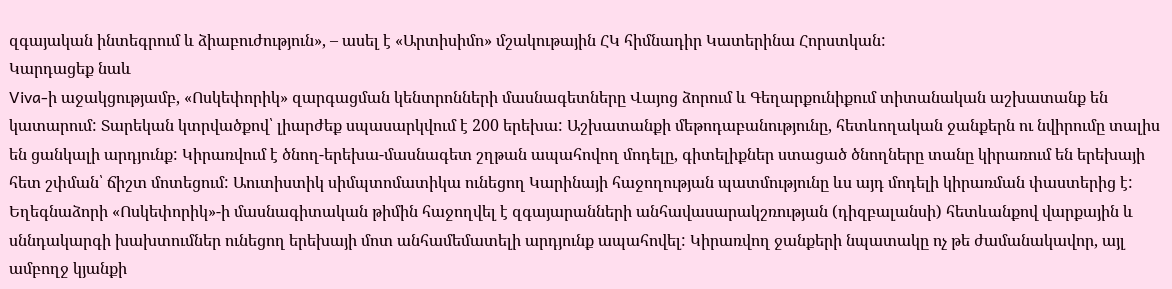զգայական ինտեգրում և ձիաբուժություն», – ասել է «Արտիսիմո» մշակութային ՀԿ հիմնադիր Կատերինա Հորստկան:
Կարդացեք նաև
Viva-ի աջակցությամբ, «Ոսկեփորիկ» զարգացման կենտրոնների մասնագետները Վայոց ձորում և Գեղարքունիքում տիտանական աշխատանք են կատարում: Տարեկան կտրվածքով՝ լիարժեք սպասարկվում է 200 երեխա: Աշխատանքի մեթոդաբանությունը, հետևողական ջանքերն ու նվիրումը տալիս են ցանկալի արդյունք: Կիրառվում է ծնող-երեխա-մասնագետ շղթան ապահովող մոդելը, գիտելիքներ ստացած ծնողները տանը կիրառում են երեխայի հետ շփման՝ ճիշտ մոտեցում: Աուտիստիկ սիմպտոմատիկա ունեցող Կարինայի հաջողության պատմությունը ևս այդ մոդելի կիրառման փաստերից է: Եղեգնաձորի «Ոսկեփորիկ»-ի մասնագիտական թիմին հաջողվել է զգայարանների անհավասարակշռության (դիզբալանսի) հետևանքով վարքային և սննդակարգի խախտումներ ունեցող երեխայի մոտ անհամեմատելի արդյունք ապահովել: Կիրառվող ջանքերի նպատակը ոչ թե ժամանակավոր, այլ ամբողջ կյանքի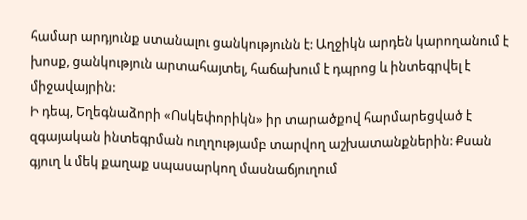համար արդյունք ստանալու ցանկությունն է: Աղջիկն արդեն կարողանում է խոսք, ցանկություն արտահայտել, հաճախում է դպրոց և ինտեգրվել է միջավայրին:
Ի դեպ, Եղեգնաձորի «Ոսկեփորիկն» իր տարածքով հարմարեցված է զգայական ինտեգրման ուղղությամբ տարվող աշխատանքներին: Քսան գյուղ և մեկ քաղաք սպասարկող մասնաճյուղում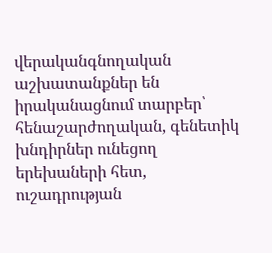վերականգնողական աշխատանքներ են իրականացնում տարբեր՝ հենաշարժողական, գենետիկ խնդիրներ ունեցող երեխաների հետ, ուշադրության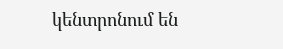կենտրոնում են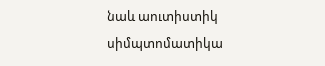նաև աուտիստիկ սիմպտոմատիկա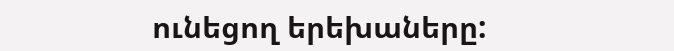ունեցող երեխաները: